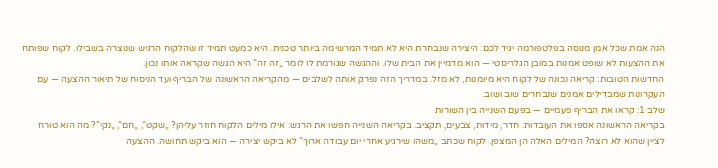הנה אמת שכל אמן מנוסה בפלטפורמה יגיד לכם: היצירה שנבחרת היא לא תמיד המרשימה ביותר טכנית. היא כמעט תמיד זו שהלקוח הרגיש שנוצרה בשבילו. לקוח שפותח את ההצעות לא שופט אמנות במובן הגלריסטי — הוא מדמיין את הבית שלו. וההגשה שגורמת לו לומר „זה זה” היא הגשה שקראה אותו נכון.
החדשות הטובות: קריאה נכונה של לקוח היא מיומנות, לא מזל. במדריך הזה נפרק אותה לשלבים — מהקריאה הראשונה של הבריף ועד הניסוח של תיאור ההצעה — עם העקרונות שמבדילים אמנים שנבחרים שוב ושוב.
שלב 1: קראו את הבריף פעמיים — בפעם השנייה בין השורות
בקריאה הראשונה אספו את העובדות: חדר, מידות, צבעים, תקציב. בקריאה השנייה חפשו את הרגש: אילו מילים הלקוח חוזר עליהן? „שקט”, „חם”, „נקי”? מה הוא טורח לציין שהוא לא רוצה? המילים האלה הן המצפן. לקוח שכתב „משהו שירגיע אחרי יום עבודה ארוך” לא ביקש יצירה — הוא ביקש תחושה. ההצעה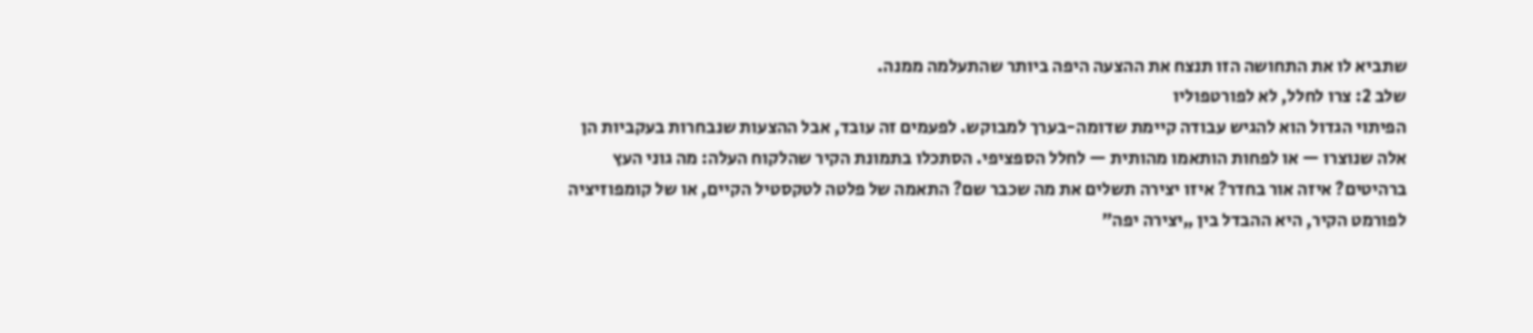שתביא לו את התחושה הזו תנצח את ההצעה היפה ביותר שהתעלמה ממנה.
שלב 2: צרו לחלל, לא לפורטפוליו
הפיתוי הגדול הוא להגיש עבודה קיימת שדומה-בערך למבוקש. לפעמים זה עובד, אבל ההצעות שנבחרות בעקביות הן אלה שנוצרו — או לפחות הותאמו מהותית — לחלל הספציפי. הסתכלו בתמונת הקיר שהלקוח העלה: מה גוני העץ ברהיטים? איזה אור בחדר? איזו יצירה תשלים את מה שכבר שם? התאמה של פלטה לטקסטיל הקיים, או של קומפוזיציה לפורמט הקיר, היא ההבדל בין „יצירה יפה”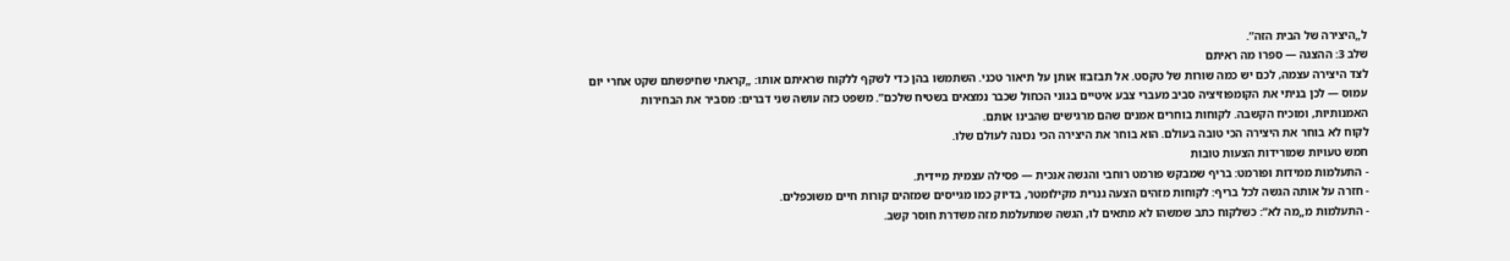ל„היצירה של הבית הזה”.
שלב 3: ההצגה — ספרו מה ראיתם
לצד היצירה עצמה, לכם יש כמה שורות של טקסט. אל תבזבזו אותן על תיאור טכני. השתמשו בהן כדי לשקף ללקוח שראיתם אותו: „קראתי שחיפשתם שקט אחרי יום עמוס — לכן בניתי את הקומפוזיציה סביב מעברי צבע איטיים בגוני הכחול שכבר נמצאים בשטיח שלכם”. משפט כזה עושה שני דברים: מסביר את הבחירות האמנותיות, ומוכיח הקשבה. לקוחות בוחרים אמנים שהם מרגישים שהבינו אותם.
לקוח לא בוחר את היצירה הכי טובה בעולם. הוא בוחר את היצירה הכי נכונה לעולם שלו.
חמש טעויות שמורידות הצעות טובות
- התעלמות ממידות ופורמט: בריף שמבקש פורמט רוחבי והגשה אנכית — פסילה עצמית מיידית.
- חזרה על אותה הגשה לכל בריף: לקוחות מזהים הצעה גנרית מקילומטר, בדיוק כמו מגייסים שמזהים קורות חיים משוכפלים.
- התעלמות מ„מה לא”: כשלקוח כתב שמשהו לא מתאים לו, הגשה שמתעלמת מזה משדרת חוסר קשב.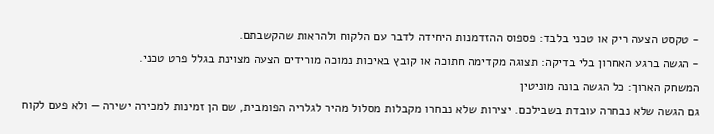- טקסט הצעה ריק או טכני בלבד: פספוס ההזדמנות היחידה לדבר עם הלקוח ולהראות שהקשבתם.
- הגשה ברגע האחרון בלי בדיקה: תצוגה מקדימה חתוכה או קובץ באיכות נמוכה מורידים הצעה מצוינת בגלל פרט טכני.
המשחק הארוך: כל הגשה בונה מוניטין
גם הגשה שלא נבחרה עובדת בשבילכם. יצירות שלא נבחרו מקבלות מסלול מהיר לגלריה הפומבית, שם הן זמינות למכירה ישירה — ולא פעם לקוח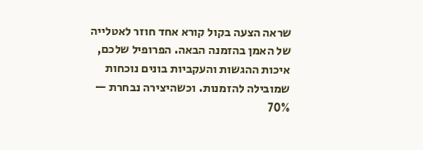שראה הצעה בקול קורא אחד חוזר לאטלייה של האמן בהזמנה הבאה. הפרופיל שלכם, איכות ההגשות והעקביות בונים נוכחות שמובילה להזמנות. וכשהיצירה נבחרת — 70%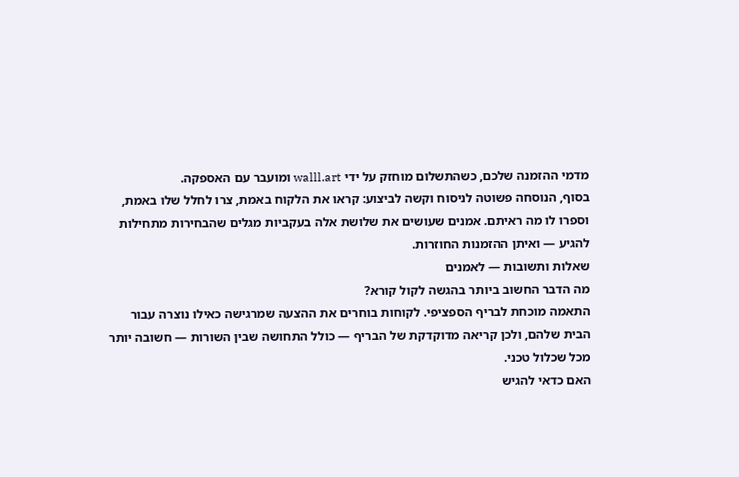מדמי ההזמנה שלכם, כשהתשלום מוחזק על ידי walll.art ומועבר עם האספקה.
בסוף, הנוסחה פשוטה לניסוח וקשה לביצוע: קראו את הלקוח באמת, צרו לחלל שלו באמת, וספרו לו מה ראיתם. אמנים שעושים את שלושת אלה בעקביות מגלים שהבחירות מתחילות להגיע — ואיתן ההזמנות החוזרות.
שאלות ותשובות — לאמנים
מה הדבר החשוב ביותר בהגשה לקול קורא?
התאמה מוכחת לבריף הספציפי. לקוחות בוחרים את ההצעה שמרגישה כאילו נוצרה עבור הבית שלהם, ולכן קריאה מדוקדקת של הבריף — כולל התחושה שבין השורות — חשובה יותר מכל שכלול טכני.
האם כדאי להגיש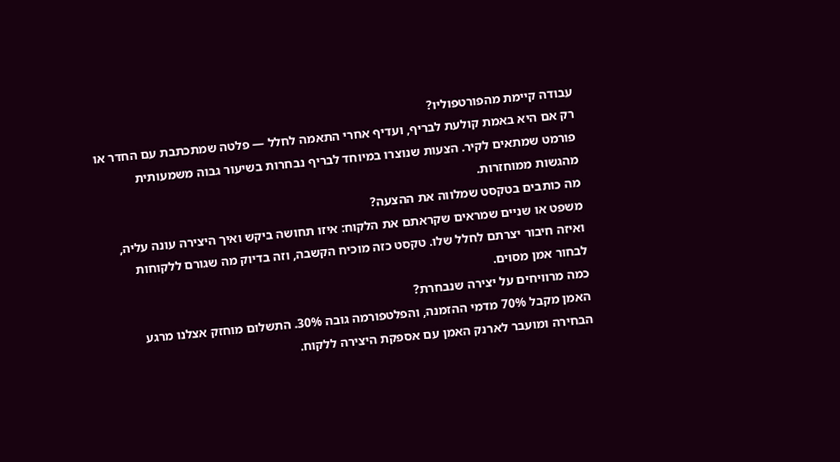עבודה קיימת מהפורטפוליו?
רק אם היא באמת קולעת לבריף, ועדיף אחרי התאמה לחלל — פלטה שמתכתבת עם החדר או פורמט שמתאים לקיר. הצעות שנוצרו במיוחד לבריף נבחרות בשיעור גבוה משמעותית מהגשות ממוחזרות.
מה כותבים בטקסט שמלווה את ההצעה?
משפט או שניים שמראים שקראתם את הלקוח: איזו תחושה ביקש ואיך היצירה עונה עליה, ואיזה חיבור יצרתם לחלל שלו. טקסט כזה מוכיח הקשבה, וזה בדיוק מה שגורם ללקוחות לבחור אמן מסוים.
כמה מרוויחים על יצירה שנבחרת?
האמן מקבל 70% מדמי ההזמנה, והפלטפורמה גובה 30%. התשלום מוחזק אצלנו מרגע הבחירה ומועבר לארנק האמן עם אספקת היצירה ללקוח.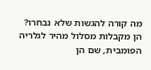מה קורה להגשות שלא נבחרו?
הן מקבלות מסלול מהיר לגלריה הפומבית, שם הן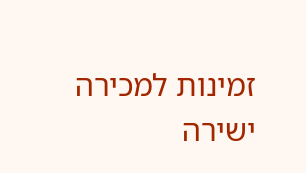זמינות למכירה ישירה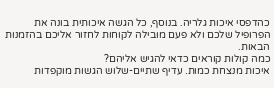כהדפסי איכות גלריה. בנוסף, כל הגשה איכותית בונה את הפרופיל שלכם ולא פעם מובילה לקוחות לחזור אליכם בהזמנות הבאות.
כמה קולות קוראים כדאי להגיש אליהם?
איכות מנצחת כמות. עדיף שתיים-שלוש הגשות מוקפדות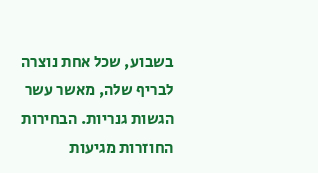בשבוע, שכל אחת נוצרה לבריף שלה, מאשר עשר הגשות גנריות. הבחירות החוזרות מגיעות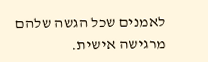לאמנים שכל הגשה שלהם מרגישה אישית.